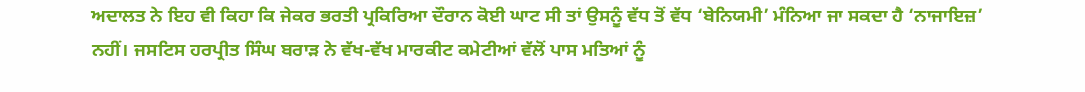ਅਦਾਲਤ ਨੇ ਇਹ ਵੀ ਕਿਹਾ ਕਿ ਜੇਕਰ ਭਰਤੀ ਪ੍ਰਕਿਰਿਆ ਦੌਰਾਨ ਕੋਈ ਘਾਟ ਸੀ ਤਾਂ ਉਸਨੂੰ ਵੱਧ ਤੋਂ ਵੱਧ ‘ਬੇਨਿਯਮੀ’ ਮੰਨਿਆ ਜਾ ਸਕਦਾ ਹੈ ‘ਨਾਜਾਇਜ਼’ ਨਹੀਂ। ਜਸਟਿਸ ਹਰਪ੍ਰੀਤ ਸਿੰਘ ਬਰਾੜ ਨੇ ਵੱਖ-ਵੱਖ ਮਾਰਕੀਟ ਕਮੇਟੀਆਂ ਵੱਲੋਂ ਪਾਸ ਮਤਿਆਂ ਨੂੰ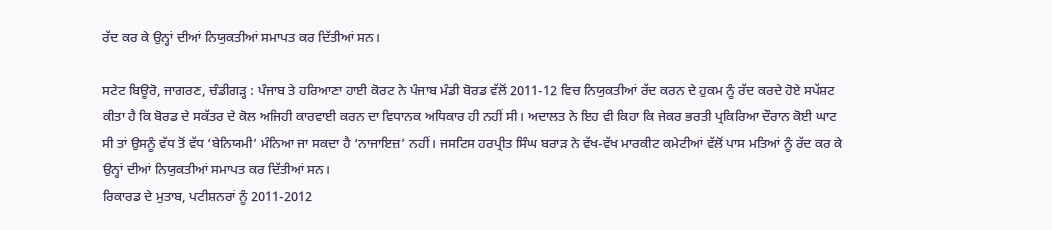ਰੱਦ ਕਰ ਕੇ ਉਨ੍ਹਾਂ ਦੀਆਂ ਨਿਯੁਕਤੀਆਂ ਸਮਾਪਤ ਕਰ ਦਿੱਤੀਆਂ ਸਨ।

ਸਟੇਟ ਬਿਊਰੋ, ਜਾਗਰਣ, ਚੰਡੀਗੜ੍ਹ : ਪੰਜਾਬ ਤੇ ਹਰਿਆਣਾ ਹਾਈ ਕੋਰਟ ਨੇ ਪੰਜਾਬ ਮੰਡੀ ਬੋਰਡ ਵੱਲੋਂ 2011-12 ਵਿਚ ਨਿਯੁਕਤੀਆਂ ਰੱਦ ਕਰਨ ਦੇ ਹੁਕਮ ਨੂੰ ਰੱਦ ਕਰਦੇ ਹੋਏ ਸਪੱਸ਼ਟ ਕੀਤਾ ਹੈ ਕਿ ਬੋਰਡ ਦੇ ਸਕੱਤਰ ਦੇ ਕੋਲ ਅਜਿਹੀ ਕਾਰਵਾਈ ਕਰਨ ਦਾ ਵਿਧਾਨਕ ਅਧਿਕਾਰ ਹੀ ਨਹੀਂ ਸੀ। ਅਦਾਲਤ ਨੇ ਇਹ ਵੀ ਕਿਹਾ ਕਿ ਜੇਕਰ ਭਰਤੀ ਪ੍ਰਕਿਰਿਆ ਦੌਰਾਨ ਕੋਈ ਘਾਟ ਸੀ ਤਾਂ ਉਸਨੂੰ ਵੱਧ ਤੋਂ ਵੱਧ ‘ਬੇਨਿਯਮੀ’ ਮੰਨਿਆ ਜਾ ਸਕਦਾ ਹੈ ‘ਨਾਜਾਇਜ਼’ ਨਹੀਂ। ਜਸਟਿਸ ਹਰਪ੍ਰੀਤ ਸਿੰਘ ਬਰਾੜ ਨੇ ਵੱਖ-ਵੱਖ ਮਾਰਕੀਟ ਕਮੇਟੀਆਂ ਵੱਲੋਂ ਪਾਸ ਮਤਿਆਂ ਨੂੰ ਰੱਦ ਕਰ ਕੇ ਉਨ੍ਹਾਂ ਦੀਆਂ ਨਿਯੁਕਤੀਆਂ ਸਮਾਪਤ ਕਰ ਦਿੱਤੀਆਂ ਸਨ।
ਰਿਕਾਰਡ ਦੇ ਮੁਤਾਬ, ਪਟੀਸ਼ਨਰਾਂ ਨੂੰ 2011-2012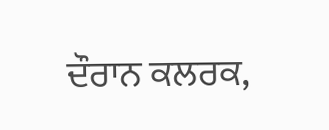ਦੌਰਾਨ ਕਲਰਕ,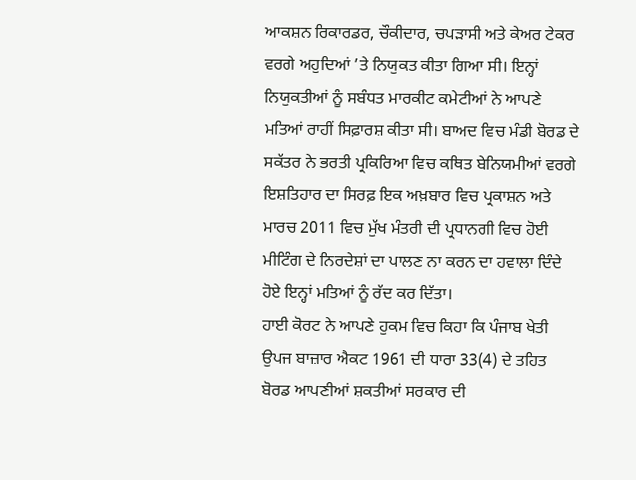ਆਕਸ਼ਨ ਰਿਕਾਰਡਰ, ਚੌਕੀਦਾਰ, ਚਪੜਾਸੀ ਅਤੇ ਕੇਅਰ ਟੇਕਰ ਵਰਗੇ ਅਹੁਦਿਆਂ ’ਤੇ ਨਿਯੁਕਤ ਕੀਤਾ ਗਿਆ ਸੀ। ਇਨ੍ਹਾਂ ਨਿਯੁਕਤੀਆਂ ਨੂੰ ਸਬੰਧਤ ਮਾਰਕੀਟ ਕਮੇਟੀਆਂ ਨੇ ਆਪਣੇ ਮਤਿਆਂ ਰਾਹੀਂ ਸਿਫ਼ਾਰਸ਼ ਕੀਤਾ ਸੀ। ਬਾਅਦ ਵਿਚ ਮੰਡੀ ਬੋਰਡ ਦੇ ਸਕੱਤਰ ਨੇ ਭਰਤੀ ਪ੍ਰਕਿਰਿਆ ਵਿਚ ਕਥਿਤ ਬੇਨਿਯਮੀਆਂ ਵਰਗੇ ਇਸ਼ਤਿਹਾਰ ਦਾ ਸਿਰਫ਼ ਇਕ ਅਖ਼ਬਾਰ ਵਿਚ ਪ੍ਰਕਾਸ਼ਨ ਅਤੇ ਮਾਰਚ 2011 ਵਿਚ ਮੁੱਖ ਮੰਤਰੀ ਦੀ ਪ੍ਰਧਾਨਗੀ ਵਿਚ ਹੋਈ ਮੀਟਿੰਗ ਦੇ ਨਿਰਦੇਸ਼ਾਂ ਦਾ ਪਾਲਣ ਨਾ ਕਰਨ ਦਾ ਹਵਾਲਾ ਦਿੰਦੇ ਹੋਏ ਇਨ੍ਹਾਂ ਮਤਿਆਂ ਨੂੰ ਰੱਦ ਕਰ ਦਿੱਤਾ।
ਹਾਈ ਕੋਰਟ ਨੇ ਆਪਣੇ ਹੁਕਮ ਵਿਚ ਕਿਹਾ ਕਿ ਪੰਜਾਬ ਖੇਤੀ ਉਪਜ ਬਾਜ਼ਾਰ ਐਕਟ 1961 ਦੀ ਧਾਰਾ 33(4) ਦੇ ਤਹਿਤ ਬੋਰਡ ਆਪਣੀਆਂ ਸ਼ਕਤੀਆਂ ਸਰਕਾਰ ਦੀ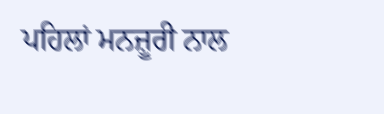ਪਹਿਲਾਂ ਮਨਜ਼ੂਰੀ ਨਾਲ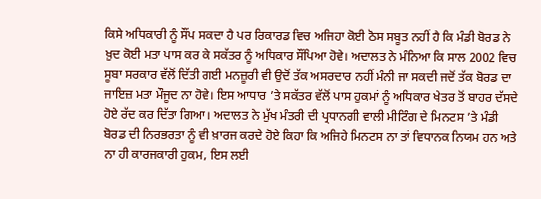ਕਿਸੇ ਅਧਿਕਾਰੀ ਨੂੰ ਸੌਂਪ ਸਕਦਾ ਹੈ ਪਰ ਰਿਕਾਰਡ ਵਿਚ ਅਜਿਹਾ ਕੋਈ ਠੋਸ ਸਬੂਤ ਨਹੀਂ ਹੈ ਕਿ ਮੰਡੀ ਬੋਰਡ ਨੇ ਖ਼ੁਦ ਕੋਈ ਮਤਾ ਪਾਸ ਕਰ ਕੇ ਸਕੱਤਰ ਨੂੰ ਅਧਿਕਾਰ ਸੌਂਪਿਆ ਹੋਵੇ। ਅਦਾਲਤ ਨੇ ਮੰਨਿਆ ਕਿ ਸਾਲ 2002 ਵਿਚ ਸੂਬਾ ਸਰਕਾਰ ਵੱਲੋਂ ਦਿੱਤੀ ਗਈ ਮਨਜ਼ੂਰੀ ਵੀ ਉਦੋਂ ਤੱਕ ਅਸਰਦਾਰ ਨਹੀਂ ਮੰਨੀ ਜਾ ਸਕਦੀ ਜਦੋਂ ਤੱਕ ਬੋਰਡ ਦਾ ਜਾਇਜ਼ ਮਤਾ ਮੌਜੂਦ ਨਾ ਹੋਵੇ। ਇਸ ਆਧਾਰ ’ਤੇ ਸਕੱਤਰ ਵੱਲੋਂ ਪਾਸ ਹੁਕਮਾਂ ਨੂੰ ਅਧਿਕਾਰ ਖੇਤਰ ਤੋਂ ਬਾਹਰ ਦੱਸਦੇ ਹੋਏ ਰੱਦ ਕਰ ਦਿੱਤਾ ਗਿਆ। ਅਦਾਲਤ ਨੇ ਮੁੱਖ ਮੰਤਰੀ ਦੀ ਪ੍ਰਧਾਨਗੀ ਵਾਲੀ ਮੀਟਿੰਗ ਦੇ ਮਿਨਟਸ ’ਤੇ ਮੰਡੀ ਬੋਰਡ ਦੀ ਨਿਰਭਰਤਾ ਨੂੰ ਵੀ ਖ਼ਾਰਜ ਕਰਦੇ ਹੋਏ ਕਿਹਾ ਕਿ ਅਜਿਹੇ ਮਿਨਟਸ ਨਾ ਤਾਂ ਵਿਧਾਨਕ ਨਿਯਮ ਹਨ ਅਤੇ ਨਾ ਹੀ ਕਾਰਜਕਾਰੀ ਹੁਕਮ, ਇਸ ਲਈ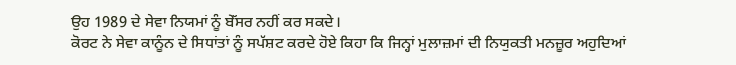ਉਹ 1989 ਦੇ ਸੇਵਾ ਨਿਯਮਾਂ ਨੂੰ ਬੇੱਸਰ ਨਹੀਂ ਕਰ ਸਕਦੇ।
ਕੋਰਟ ਨੇ ਸੇਵਾ ਕਾਨੂੰਨ ਦੇ ਸਿਧਾਂਤਾਂ ਨੂੰ ਸਪੱਸ਼ਟ ਕਰਦੇ ਹੋਏ ਕਿਹਾ ਕਿ ਜਿਨ੍ਹਾਂ ਮੁਲਾਜ਼ਮਾਂ ਦੀ ਨਿਯੁਕਤੀ ਮਨਜ਼ੂਰ ਅਹੁਦਿਆਂ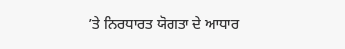’ਤੇ ਨਿਰਧਾਰਤ ਯੋਗਤਾ ਦੇ ਆਧਾਰ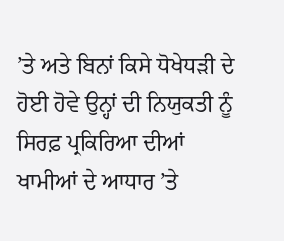’ਤੇ ਅਤੇ ਬਿਨਾਂ ਕਿਸੇ ਧੋਖੇਧੜੀ ਦੇ ਹੋਈ ਹੋਵੇ ਉਨ੍ਹਾਂ ਦੀ ਨਿਯੁਕਤੀ ਨੂੰ ਸਿਰਫ਼ ਪ੍ਰਕਿਰਿਆ ਦੀਆਂ ਖਾਮੀਆਂ ਦੇ ਆਧਾਰ ’ਤੇ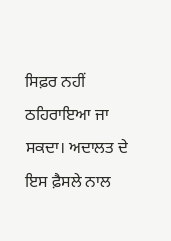ਸਿਫ਼ਰ ਨਹੀਂ ਠਹਿਰਾਇਆ ਜਾ ਸਕਦਾ। ਅਦਾਲਤ ਦੇ ਇਸ ਫ਼ੈਸਲੇ ਨਾਲ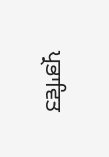ਪ੍ਰਭਾਵਿਤ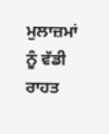ਮੁਲਾਜ਼ਮਾਂ ਨੂੰ ਵੱਡੀ ਰਾਹਤ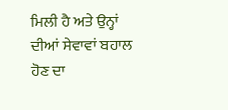ਮਿਲੀ ਹੈ ਅਤੇ ਉਨ੍ਹਾਂ ਦੀਆਂ ਸੇਵਾਵਾਂ ਬਹਾਲ ਹੋਣ ਦਾ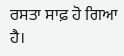ਰਸਤਾ ਸਾਫ਼ ਹੋ ਗਿਆ ਹੈ।